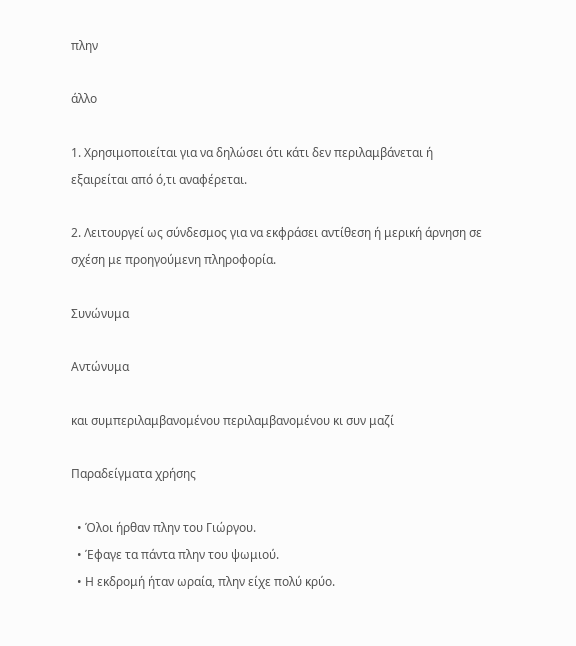πλην

άλλο

1. Χρησιμοποιείται για να δηλώσει ότι κάτι δεν περιλαμβάνεται ή εξαιρείται από ό,τι αναφέρεται.

2. Λειτουργεί ως σύνδεσμος για να εκφράσει αντίθεση ή μερική άρνηση σε σχέση με προηγούμενη πληροφορία.

Συνώνυμα

Αντώνυμα

και συμπεριλαμβανομένου περιλαμβανομένου κι συν μαζί

Παραδείγματα χρήσης

  • Όλοι ήρθαν πλην του Γιώργου.
  • Έφαγε τα πάντα πλην του ψωμιού.
  • Η εκδρομή ήταν ωραία, πλην είχε πολύ κρύο.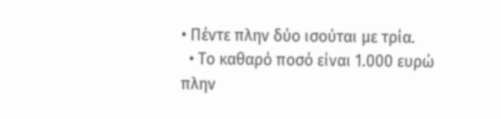• Πέντε πλην δύο ισούται με τρία.
  • Το καθαρό ποσό είναι 1.000 ευρώ πλην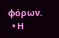φόρων.
  • Η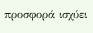προσφορά ισχύει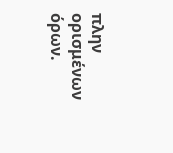πλην ορισμένων όρων.